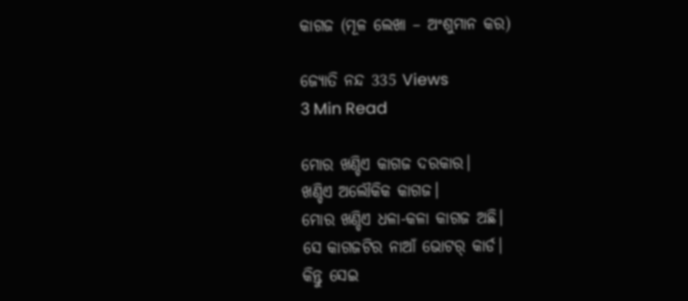କାଗଜ (ମୂଳ ଲେଖା – ଅଂଶୁମାନ କର)

ଜ୍ୟୋତି ନନ୍ଦ 335 Views
3 Min Read

ମୋର ଖଣ୍ଡିଏ କାଗଜ ଦରକାର।
ଖଣ୍ଡିଏ ଅଲୌକିକ କାଗଜ।
ମୋର ଖଣ୍ଡିଏ ଧଳା-କଳା କାଗଜ ଅଛି।
ସେ କାଗଜଟିର ନାଆଁ ଭୋଟର୍ କାର୍ଡ।
କିନ୍ତୁ ସେଇ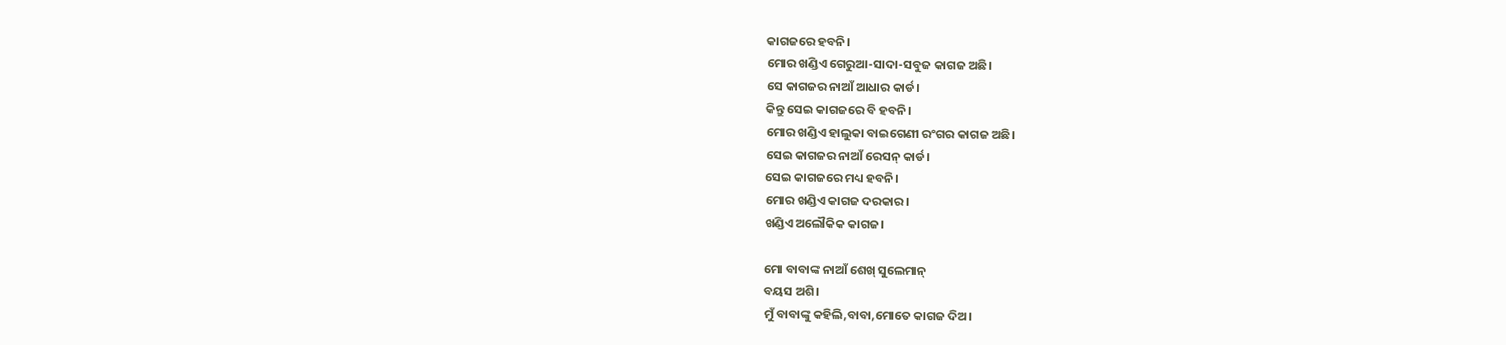କାଗଜରେ ହବନି।
ମୋର ଖଣ୍ଡିଏ ଗେରୁଆ-ସାଦା-ସବୁଜ କାଗଜ ଅଛି।
ସେ କାଗଜର ନାଆଁ ଆଧାର କାର୍ଡ।
କିନ୍ତୁ ସେଇ କାଗଜରେ ବି ହବନି।
ମୋର ଖଣ୍ଡିଏ ହାଲୁକା ବାଇଗେଣୀ ରଂଗର କାଗଜ ଅଛି।
ସେଇ କାଗଜର ନାଆଁ ରେସନ୍ କାର୍ଡ।
ସେଇ କାଗଜରେ ମଧ୍ୟ ହବନି।
ମୋର ଖଣ୍ଡିଏ କାଗଜ ଦରକାର।
ଖଣ୍ଡିଏ ଅଲୌକିକ କାଗଜ।

ମୋ ବାବାଙ୍କ ନାଆଁ ଶେଖ୍ ସୁଲେମାନ୍
ବୟସ ଅଶି।
ମୁଁ ବାବାଙ୍କୁ କହିଲି,ବାବା,ମୋତେ କାଗଜ ଦିଅ।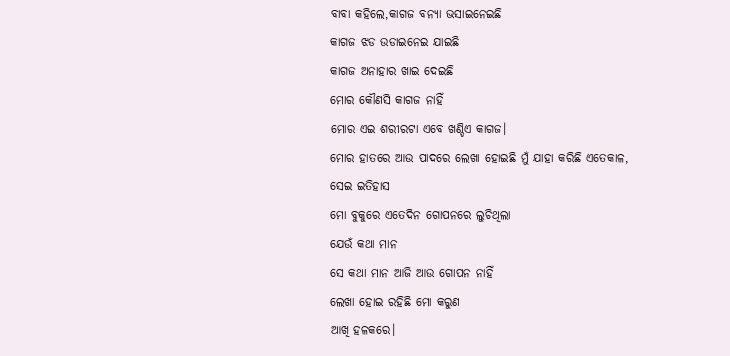ବାବା କହିଲେ,କାଗଜ ବନ୍ୟା ଭସାଇନେଇଛି
କାଗଜ ଝଡ ଉଡାଇନେଇ ଯାଇଛି
କାଗଜ ଅନାହାର ଖାଇ ଦେଇଛି
ମୋର କୌଣସି କାଗଜ ନାହିଁ
ମୋର ଏଇ ଶରୀରଟା ଏବେ ଖଣ୍ଡିଏ କାଗଜ।
ମୋର ହାତରେ ଆଉ ପାଦରେ ଲେଖା ହୋଇଛି ମୁଁ ଯାହା କରିଛି ଏତେକାଳ,
ସେଇ ଇତିହାସ
ମୋ ବୁକୁରେ ଏତେଦିନ ଗୋପନରେ ଲୁଚିଥିଲା
ଯେଉଁ କଥା ମାନ
ସେ କଥା ମାନ ଆଜି ଆଉ ଗୋପନ ନାହିଁ
ଲେଖା ହୋଇ ରହିଛି ମୋ କରୁଣ
ଆଖି ହଳକରେ।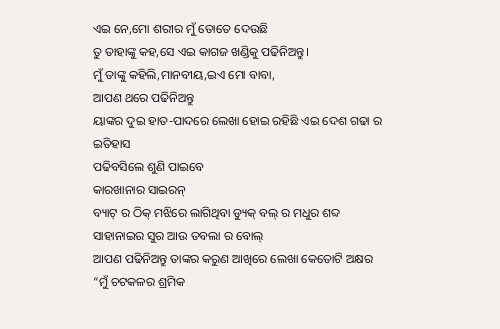ଏଇ ନେ,ମୋ ଶରୀର ମୁଁ ତୋତେ ଦେଉଛି
ତୁ ତାହାଙ୍କୁ କହ,ସେ ଏଇ କାଗଜ ଖଣ୍ଡିକୁ ପଢିନିଅନ୍ତୁ।
ମୁଁ ତାଙ୍କୁ କହିଲି,ମାନବୀୟ,ଇଏ ମୋ ବାବା,
ଆପଣ ଥରେ ପଢିନିଅନ୍ତୁ
ୟାଙ୍କର ଦୁଇ ହାତ-ପାଦରେ ଲେଖା ହୋଇ ରହିଛି ଏଇ ଦେଶ ଗଢା ର ଇତିହାସ
ପଢିବସିଲେ ଶୁଣି ପାଇବେ
କାରଖାନାର ସାଇରନ୍
ବ୍ୟାଟ୍ ର ଠିକ୍ ମଝିରେ ଲାଗିଥିବା ଡ୍ୟୁକ୍ ବଲ୍ ର ମଧୁର ଶବ୍ଦ
ସାହାନାଇର ସୁର ଆଉ ତବଲା ର ବୋଲ୍
ଆପଣ ପଢିନିଅନ୍ତୁ ତାଙ୍କର କରୁଣ ଆଖିରେ ଲେଖା କେତୋଟି ଅକ୍ଷର
“ମୁଁ ଚଟକଳର ଶ୍ରମିକ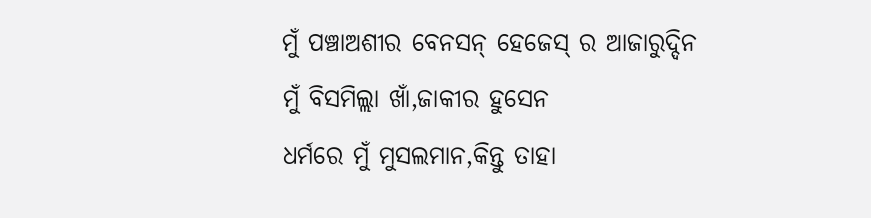ମୁଁ ପଞ୍ଚାଅଶୀର ବେନସନ୍ ହେଜେସ୍ ର ଆଜାରୁଦ୍ଦିନ
ମୁଁ ବିସମିଲ୍ଲା ଖାଁ,ଜାକୀର ହୁସେନ
ଧର୍ମରେ ମୁଁ ମୁସଲମାନ,କିନ୍ତୁ ତାହା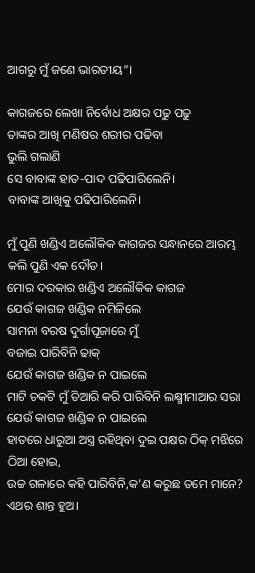ଆଗରୁ ମୁଁ ଜଣେ ଭାରତୀୟ”।

କାଗଜରେ ଲେଖା ନିର୍ବୋଧ ଅକ୍ଷର ପଢୁ ପଢୁ
ତାଙ୍କର ଆଖି ମଣିଷର ଶରୀର ପଢିବା
ଭୁଲି ଗଲାଣି
ସେ ବାବାଙ୍କ ହାତ-ପାଦ ପଢିପାରିଲେନି।
ବାବାଙ୍କ ଆଖିକୁ ପଢିପାରିଲେନି।

ମୁଁ ପୁଣି ଖଣ୍ଡିଏ ଅଲୌକିକ କାଗଜର ସନ୍ଧାନରେ ଆରମ୍ଭ କଲି ପୁଣି ଏକ ଦୌଡ।
ମୋର ଦରକାର ଖଣ୍ଡିଏ ଅଲୌକିକ କାଗଜ
ଯେଉଁ କାଗଜ ଖଣ୍ଡିକ ନମିଳିଲେ
ସାମନା ବରଷ ଦୁର୍ଗାପୂଜାରେ ମୁଁ
ବଜାଇ ପାରିବିନି ଢାକ୍
ଯେଉଁ କାଗଜ ଖଣ୍ଡିକ ନ ପାଇଲେ
ମାଟି ଚକଟି ମୁଁ ତିଆରି କରି ପାରିବିନି ଲକ୍ଷ୍ମୀମାଆର ସରା
ଯେଉଁ କାଗଜ ଖଣ୍ଡିକ ନ ପାଇଲେ
ହାତରେ ଧାରୁଆ ଅସ୍ତ୍ର ରହିଥିବା ଦୁଇ ପକ୍ଷର ଠିକ୍ ମଝିରେ ଠିଆ ହୋଇ,
ଉଚ୍ଚ ଗଳାରେ କହି ପାରିବିନି,କ’ଣ କରୁଛ ତମେ ମାନେ?
ଏଥର ଶାନ୍ତ ହୁଅ।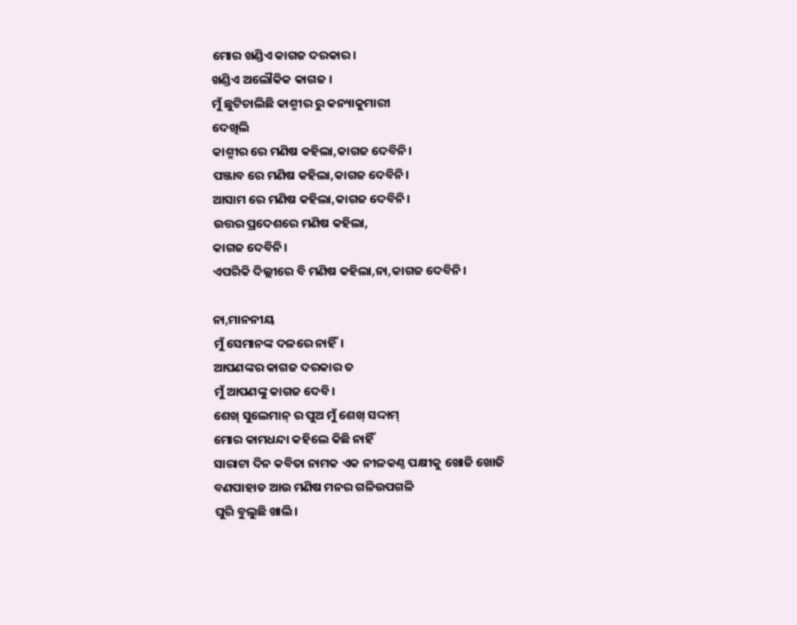ମୋର ଖଣ୍ଡିଏ କାଗଜ ଦରକାର।
ଖଣ୍ଡିଏ ଅଲୌକିକ କାଗଜ ।
ମୁଁ ଛୁଟିଚାଲିଛି କାଶ୍ମୀର ରୁ କନ୍ୟାକୁମାରୀ
ଦେଖିଲି
କାଶ୍ମୀର ରେ ମଣିଷ କହିଲା,କାଗଜ ଦେବିନି।
ପଞ୍ଜାବ ରେ ମଣିଷ କହିଲା,କାଗଜ ଦେବିନି।
ଆସାମ ରେ ମଣିଷ କହିଲା,କାଗଜ ଦେବିନି।
ଉତ୍ତର ପ୍ରଦେଶରେ ମଣିଷ କହିଲା,
କାଗଜ ଦେବିନି।
ଏପରିକି ଦିଲ୍ଲୀରେ ବି ମଣିଷ କହିଲା,ନା,କାଗଜ ଦେବିନି।

ନା,ମାନନୀୟ
ମୁଁ ସେମାନଙ୍କ ଦଳରେ ନାହିଁ।
ଆପଣଙ୍କର କାଗଜ ଦରକାର ତ
ମୁଁ ଆପଣଙ୍କୁ କାଗଜ ଦେବି।
ଶେଖ୍ ସୁଲେମାନ୍ ର ପୁଅ ମୁଁ ଶେଖ୍ ସଦ୍ଦାମ୍
ମୋର କାମଧନ୍ଦା କହିଲେ କିଛି ନାହିଁ
ସାରାଟା ଦିନ କବିତା ନାମକ ଏକ ନୀଳକଣ୍ଠ ପକ୍ଷୀକୁ ଖୋଜି ଖୋଜି
ବଣପାହାଡ ଆଉ ମଣିଷ ମନର ଗଳିଉପଗଳି
ଘୁରି ବୁଲୁଛି ଖାଲି।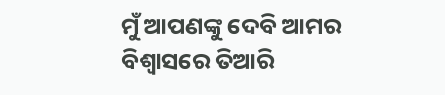ମୁଁ ଆପଣଙ୍କୁ ଦେବି ଆମର
ବିଶ୍ୱାସରେ ତିଆରି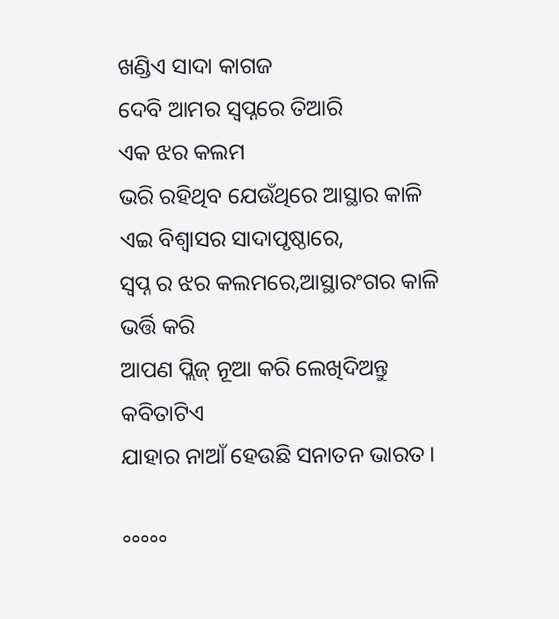ଖଣ୍ଡିଏ ସାଦା କାଗଜ
ଦେବି ଆମର ସ୍ୱପ୍ନରେ ତିଆରି
ଏକ ଝର କଲମ
ଭରି ରହିଥିବ ଯେଉଁଥିରେ ଆସ୍ଥାର କାଳି
ଏଇ ବିଶ୍ୱାସର ସାଦାପୃଷ୍ଠାରେ,
ସ୍ୱପ୍ନ ର ଝର କଲମରେ,ଆସ୍ଥାରଂଗର କାଳି
ଭର୍ତ୍ତି କରି
ଆପଣ ପ୍ଲିଜ୍ ନୂଆ କରି ଲେଖିଦିଅନ୍ତୁ
କବିତାଟିଏ
ଯାହାର ନାଆଁ ହେଉଛି ସନାତନ ଭାରତ।

°°°°°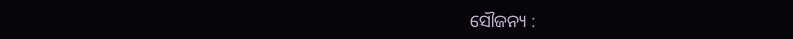ସୌଜନ୍ୟ :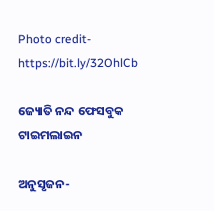Photo credit-https://bit.ly/32OhlCb

ଜ୍ୟୋତି ନନ୍ଦ ଫେସବୁକ ଟାଇମଲାଇନ

ଅନୁସୃଜନ-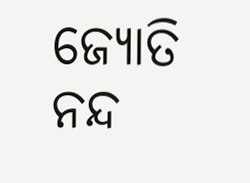ଜ୍ୟୋତି ନନ୍ଦ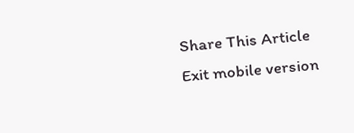Share This Article
Exit mobile version